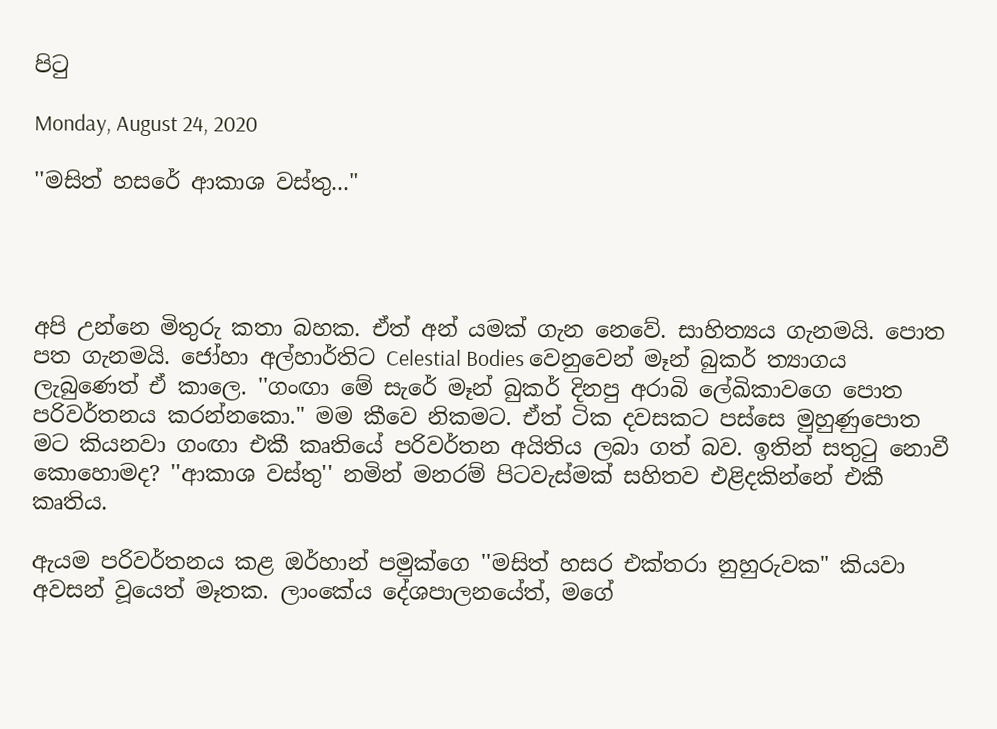පිටු

Monday, August 24, 2020

''මසිත් හසරේ ආකාශ වස්තු..."




අපි උන්නෙ මිතුරු කතා බහක. ඒත් අන් යමක් ගැන නෙවේ. සාහිත්‍යය ගැනමයි. පොත පත ගැනමයි. ජෝහා අල්හාර්තිට Celestial Bodies වෙනුවෙන් මෑන් බුකර් ත්‍යාගය ලැබුණෙත් ඒ කාලෙ. ''ගංඟා මේ සැරේ මෑන් බුකර් දිනපු අරාබි ලේඛිකාවගෙ පොත පරිවර්තනය කරන්නකො." මම කීවෙ නිකමට. ඒත් ටික දවසකට පස්සෙ මුහුණුපොත මට කියනවා ගංඟා එකී කෘතියේ පරිවර්තන අයිතිය ලබා ගත් බව. ඉතින් සතුටු නොවී කොහොමද? ''ආකාශ වස්තු'' නමින් මනරම් පිටවැස්මක් සහිතව එළිදකින්නේ එකී කෘතිය.

ඇයම පරිවර්තනය කළ ඔර්හාන් පමුක්ගෙ ''මසිත් හසර එක්තරා නුහුරුවක" කියවා අවසන් වූයෙත් මෑතක. ලාංකේය දේශපාලනයේත්, මගේ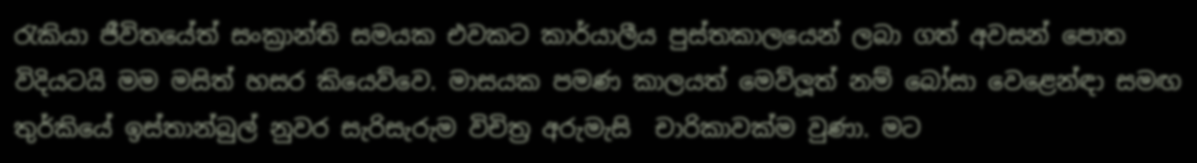රැකියා ජීවිතයේත් සංක්‍රාන්ති සමයක එවකට කාර්යාලීය පුස්තකාලයෙන් ලබා ගත් අවසන් පොත විදියටයි මම මසිත් හසර කියෙව්වෙ. මාසයක පමණ කාලයත් මෙව්ලූත් නම් බෝසා වෙළෙන්ඳා සමඟ තුර්කියේ ඉස්තාන්බුල් නුවර සැරිසැරුම විචිත්‍ර අරුමැසි  චාරිකාවක්ම වුණා. මට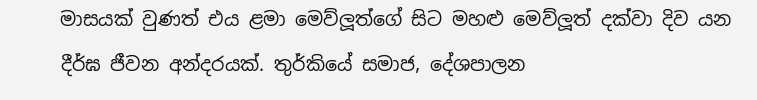මාසයක් වුණත් එය ළමා මෙව්ලූත්ගේ සිට මහළු මෙව්ලූත් දක්වා දිව යන දීර්ඝ ජීවන අන්දරයක්. තුර්කියේ සමාජ, දේශපාලන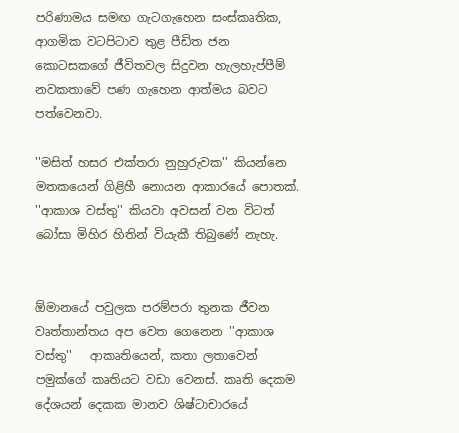පරිණාමය සමඟ ගැටගැහෙන සංස්කෘතික, ආගමික වටපිටාව තුළ පීඩිත ජන කොටසකගේ ජීවිතවල සිදුවන හැලහැප්පීම් නවකතාවේ පණ ගැහෙන ආත්මය බවට පත්වෙනවා.

''මසිත් හසර එක්තරා නුහුරුවක'' කියන්නෙ මතකයෙන් ගිළිහී නොයන ආකාරයේ පොතක්. ''ආකාශ වස්තු'' කියවා අවසන් වන විටත් බෝසා මිහිර හිතින් වියැකී තිබුණේ නැහැ.


ඕමානයේ පවුලක පරම්පරා තුනක ජීවන වෘත්තාන්තය අප වෙත ගෙනෙන ''ආකාශ වස්තු''   ආකෘතියෙන්, කතා ලතාවෙන් පමුක්ගේ කෘතියට වඩා වෙනස්. කෘති දෙකම දේශයන් දෙකක මානව ශිෂ්ටාචාරයේ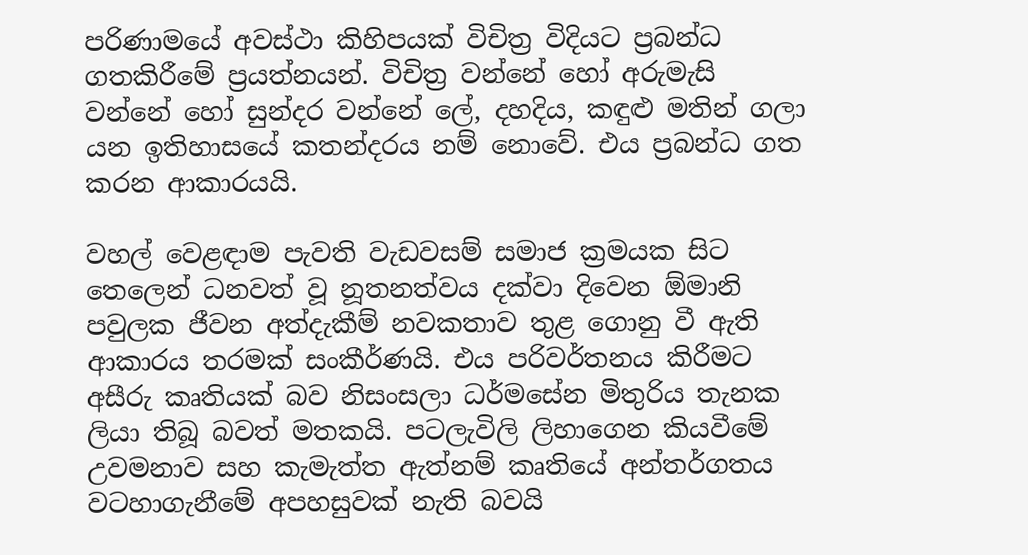පරිණාමයේ අවස්ථා කිහිපයක් විචිත්‍ර විදියට ප්‍රබන්ධ ගතකිරීමේ ප්‍රයත්නයන්. විචිත්‍ර වන්නේ හෝ අරුමැසි වන්නේ හෝ සුන්දර වන්නේ ලේ, දහදිය, කඳුළු මතින් ගලා යන ඉතිහාසයේ කතන්දරය නම් නොවේ. එය ප්‍රබන්ධ ගත කරන ආකාරයයි.

වහල් වෙළඳාම පැවති වැඩවසම් සමාජ ක්‍රමයක සිට තෙලෙන් ධනවත් වූ නූතනත්වය දක්වා දිවෙන ඕමානි පවුලක ජීවන අත්දැකීම් නවකතාව තුළ ගොනු වී ඇති ආකාරය තරමක් සංකීර්ණයි. එය පරිවර්තනය කිරීමට අසීරු කෘතියක් බව නිසංසලා ධර්මසේන මිතුරිය තැනක ලියා තිබූ බවත් මතකයි. පටලැවිලි ලිහාගෙන කියවීමේ උවමනාව සහ කැමැත්ත ඇත්නම් කෘතියේ අන්තර්ගතය වටහාගැනීමේ අපහසුවක් නැති බවයි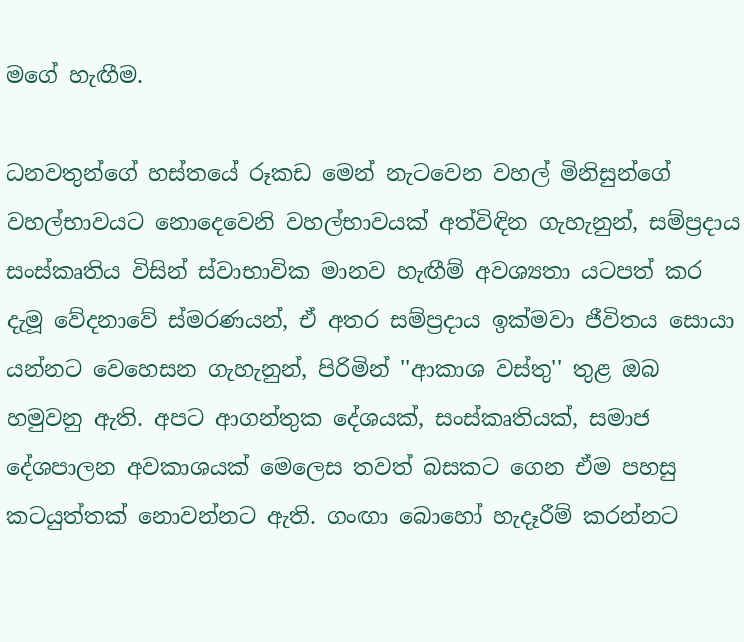මගේ හැඟීම.

ධනවතුන්ගේ හස්තයේ රූකඩ මෙන් නැටවෙන වහල් මිනිසුන්ගේ වහල්භාවයට නොදෙවෙනි වහල්භාවයක් අත්විඳින ගැහැනුන්, සම්ප්‍රදාය සංස්කෘතිය විසින් ස්වාභාවික මානව හැඟීම් අවශ්‍යතා යටපත් කර දැමූ වේදනාවේ ස්මරණයන්, ඒ අතර සම්ප්‍රදාය ඉක්මවා ජීවිතය සොයා යන්නට වෙහෙසන ගැහැනුන්, පිරිමින් ''ආකාශ වස්තු'' තුළ ඔබ හමුවනු ඇති. අපට ආගන්තුක දේශයක්, සංස්කෘතියක්, සමාජ දේශපාලන අවකාශයක් මෙලෙස තවත් බසකට ගෙන ඒම පහසු කටයුත්තක් නොවන්නට ඇති. ගංඟා බොහෝ හැදෑරීම් කරන්නට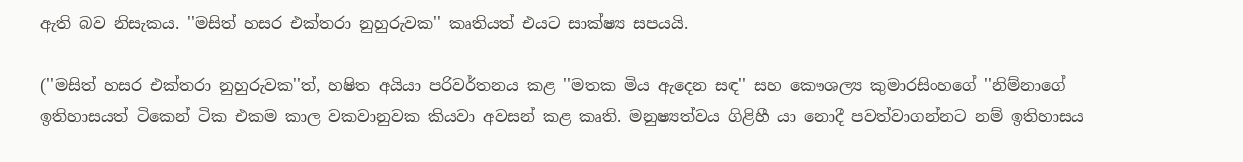ඇති බව නිසැකය. ''මසිත් හසර එක්තරා නුහුරුවක'' කෘතියත් එයට සාක්ෂ්‍ය සපයයි.

(''මසිත් හසර එක්තරා නුහුරුවක''ත්, හෂිත අයියා පරිවර්තනය කළ ''මතක මිය ඇදෙන සඳ'' සහ කෞශල්‍ය කුමාරසිංහගේ ''නිම්නාගේ ඉතිහාසයත් ටිකෙන් ටික එකම කාල වකවානුවක කියවා අවසන් කළ කෘති. මනුෂ්‍යත්වය ගිළිහී යා නොදී පවත්වාගන්නට නම් ඉතිහාසය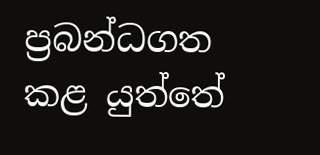ප්‍රබන්ධගත කළ යුත්තේ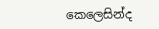කෙලෙසින්ද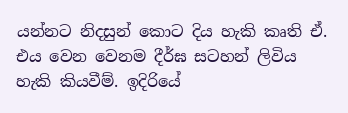යන්නට නිදසුන් කොට දිය හැකි කෘති ඒ. එය වෙන වෙනම දීර්ඝ සටහන් ලිවිය හැකි කියවීම්. ඉදිරියේ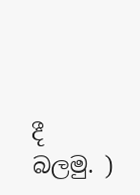දී බලමු. )